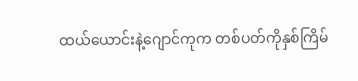ထယ်ယောင်းနဲ့ဂျောင်ကုက တစ်ပတ်ကိုနှစ်ကြိမ်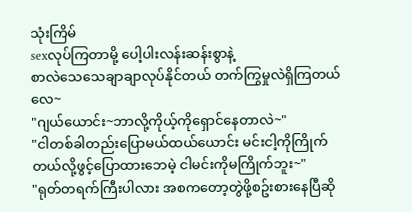သုံးကြိမ်
sexလုပ်ကြတာမို့ ပေါ့ပါးလန်းဆန်းစွာနဲ့
စာလဲသေသေချာချာလုပ်နိုင်တယ် တက်ကြွမှုလဲရှိကြတယ်လေ~
"ဂျယ်ယောင်း~ဘာလို့ကိုယ့်ကိုရှောင်နေတာလဲ~"
"ငါတစ်ခါတည်းပြောမယ်ထယ်ယောင်း မင်းငါ့ကိုကြိုက်တယ်လို့ဖွင့်ပြောထားဘေမဲ့ ငါမင်းကိုမကြိုက်ဘူး~"
"ရုတ်တရက်ကြီးပါလား အစကတော့တွဲဖို့စဥ်းစားနေပြီဆို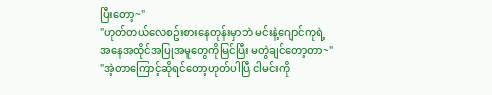ပြီးတော့~"
"ဟုတ်တယ်လေစဥ်းစားနေတုန်းမှာဘဲ မင်းနဲ့ဂျောင်ကုရဲ့
အနေအထိုင်အပြုအမူတွေကိုမြင်ပြီး မတွဲချင်တော့တာ~"
"အဲ့တာကြောင့်ဆိုရင်တော့ဟုတ်ပါပြီ ငါမင်းကို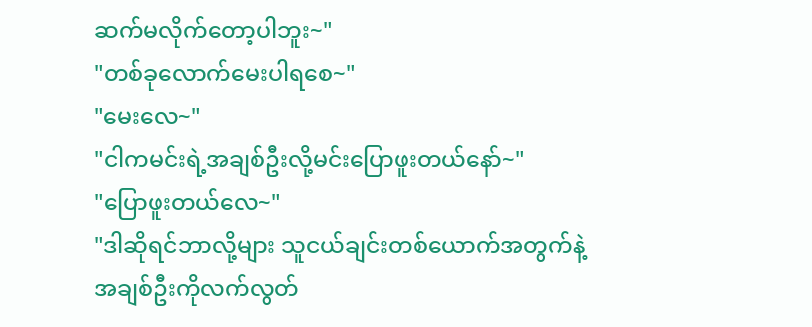ဆက်မလိုက်တော့ပါဘူး~"
"တစ်ခုလောက်မေးပါရစေ~"
"မေးလေ~"
"ငါကမင်းရဲ့အချစ်ဦးလို့မင်းပြောဖူးတယ်နော်~"
"ပြောဖူးတယ်လေ~"
"ဒါဆိုရင်ဘာလို့များ သူငယ်ချင်းတစ်ယောက်အတွက်နဲ့
အချစ်ဦးကိုလက်လွတ်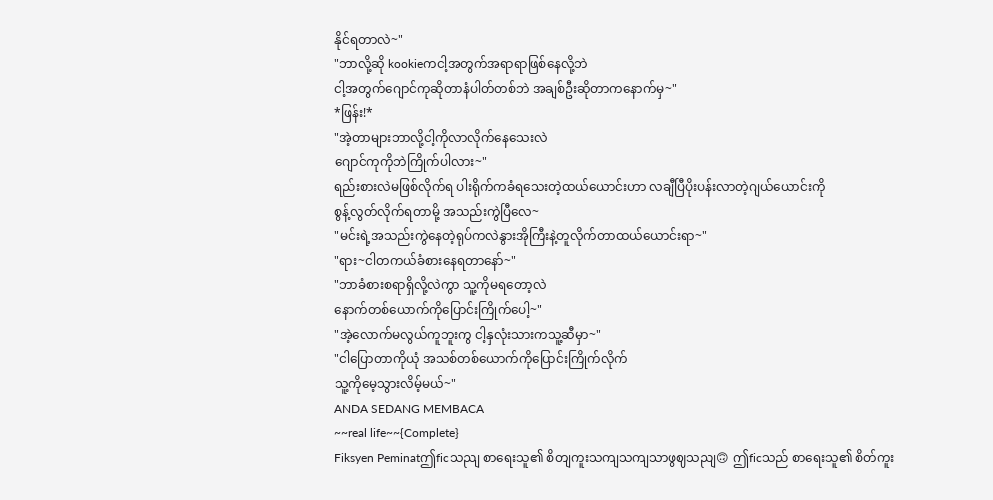နိုင်ရတာလဲ~"
"ဘာလို့ဆို kookieကငါ့အတွက်အရာရာဖြစ်နေလို့ဘဲ
ငါ့အတွက်ဂျောင်ကုဆိုတာနံပါတ်တစ်ဘဲ အချစ်ဦးဆိုတာကနောက်မှ~"
*ဖြန်း!*
"အဲ့တာများဘာလို့ငါ့ကိုလာလိုက်နေသေးလဲ
ဂျောင်ကုကိုဘဲကြိုက်ပါလား~"
ရည်းစားလဲမဖြစ်လိုက်ရ ပါးရိုက်ကခံရသေးတဲ့ထယ်ယောင်းဟာ လချီပြီပိုးပန်းလာတဲ့ဂျယ်ယောင်းကို
စွန့်လွတ်လိုက်ရတာမို့ အသည်းကွဲပြီလေ~
"မင်းရဲ့အသည်းကွဲနေတဲ့ရုပ်ကလဲနွားအိုကြီးနဲ့တူလိုက်တာထယ်ယောင်းရာ~"
"ရား~ငါတကယ်ခံစားနေရတာနော်~"
"ဘာခံစားစရာရှိလို့လဲကွာ သူ့ကိုမရတော့လဲ
နောက်တစ်ယောက်ကိုပြောင်းကြိုက်ပေါ့~"
"အဲ့လောက်မလွယ်ကူဘူးကွ ငါ့နှလုံးသားကသူ့ဆီမှာ~"
"ငါပြောတာကိုယုံ အသစ်တစ်ယောက်ကိုပြောင်းကြိုက်လိုက်
သူ့ကိုမေ့သွားလိမ့်မယ်~"
ANDA SEDANG MEMBACA
~~real life~~{Complete}
Fiksyen Peminatဤficသညျ စာရေးသူ၏ စိတျကူးသကျသကျသာဖွဈသညျ🙃 ဤficသည် စာရေးသူ၏ စိတ်ကူး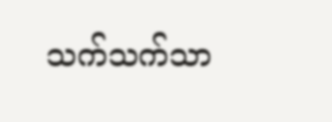သက်သက်သာ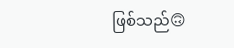ဖြစ်သည်🙃